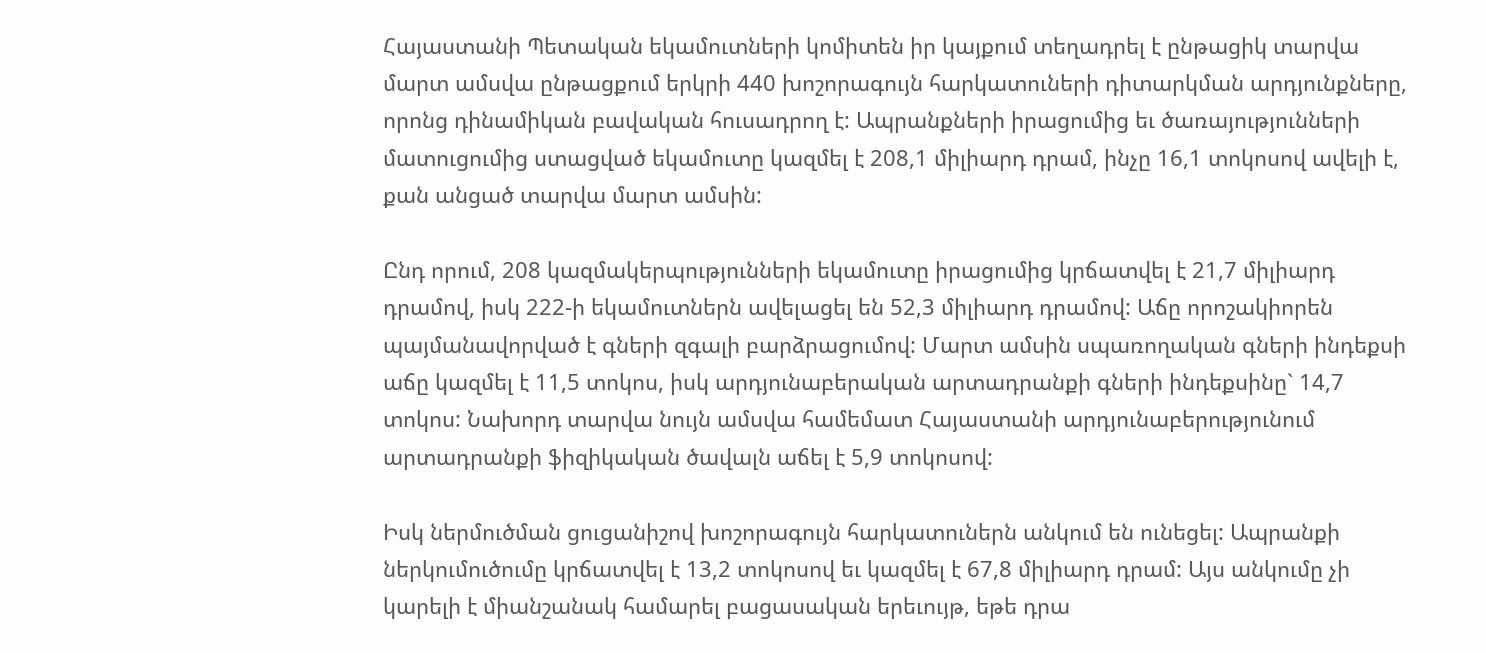Հայաստանի Պետական եկամուտների կոմիտեն իր կայքում տեղադրել է ընթացիկ տարվա մարտ ամսվա ընթացքում երկրի 440 խոշորագույն հարկատուների դիտարկման արդյունքները, որոնց դինամիկան բավական հուսադրող է: Ապրանքների իրացումից եւ ծառայությունների մատուցումից ստացված եկամուտը կազմել է 208,1 միլիարդ դրամ, ինչը 16,1 տոկոսով ավելի է, քան անցած տարվա մարտ ամսին:

Ընդ որում, 208 կազմակերպությունների եկամուտը իրացումից կրճատվել է 21,7 միլիարդ դրամով, իսկ 222-ի եկամուտներն ավելացել են 52,3 միլիարդ դրամով: Աճը որոշակիորեն պայմանավորված է գների զգալի բարձրացումով: Մարտ ամսին սպառողական գների ինդեքսի աճը կազմել է 11,5 տոկոս, իսկ արդյունաբերական արտադրանքի գների ինդեքսինը` 14,7 տոկոս: Նախորդ տարվա նույն ամսվա համեմատ Հայաստանի արդյունաբերությունում արտադրանքի ֆիզիկական ծավալն աճել է 5,9 տոկոսով:

Իսկ ներմուծման ցուցանիշով խոշորագույն հարկատուներն անկում են ունեցել: Ապրանքի ներկումուծումը կրճատվել է 13,2 տոկոսով եւ կազմել է 67,8 միլիարդ դրամ: Այս անկումը չի կարելի է միանշանակ համարել բացասական երեւույթ, եթե դրա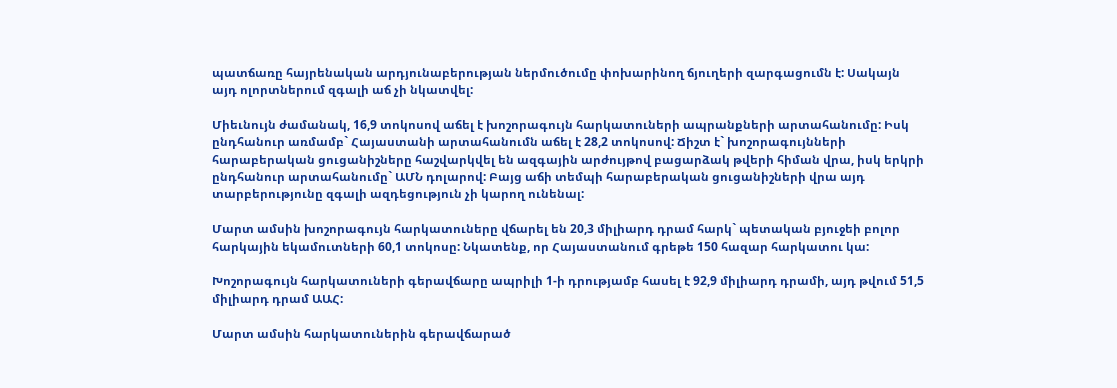պատճառը հայրենական արդյունաբերության ներմուծումը փոխարինող ճյուղերի զարգացումն է: Սակայն այդ ոլորտներում զգալի աճ չի նկատվել:

Միեւնույն ժամանակ, 16,9 տոկոսով աճել է խոշորագույն հարկատուների ապրանքների արտահանումը: Իսկ ընդհանուր առմամբ` Հայաստանի արտահանումն աճել է 28,2 տոկոսով: Ճիշտ է` խոշորագույնների հարաբերական ցուցանիշները հաշվարկվել են ազգային արժույթով բացարձակ թվերի հիման վրա, իսկ երկրի ընդհանուր արտահանումը` ԱՄՆ դոլարով: Բայց աճի տեմպի հարաբերական ցուցանիշների վրա այդ տարբերությունը զգալի ազդեցություն չի կարող ունենալ:

Մարտ ամսին խոշորագույն հարկատուները վճարել են 20,3 միլիարդ դրամ հարկ` պետական բյուջեի բոլոր հարկային եկամուտների 60,1 տոկոսը: Նկատենք, որ Հայաստանում գրեթե 150 հազար հարկատու կա:

Խոշորագույն հարկատուների գերավճարը ապրիլի 1-ի դրությամբ հասել է 92,9 միլիարդ դրամի, այդ թվում 51,5 միլիարդ դրամ ԱԱՀ:

Մարտ ամսին հարկատուներին գերավճարած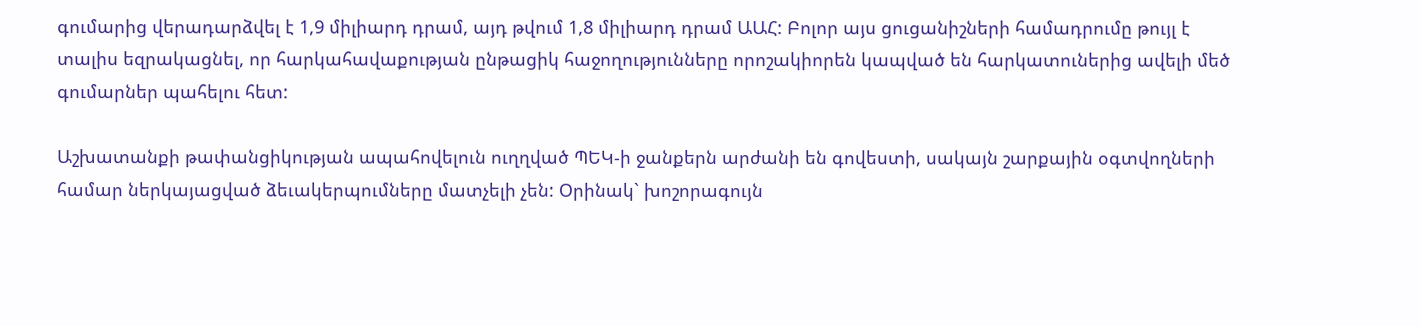գումարից վերադարձվել է 1,9 միլիարդ դրամ, այդ թվում 1,8 միլիարդ դրամ ԱԱՀ: Բոլոր այս ցուցանիշների համադրումը թույլ է տալիս եզրակացնել, որ հարկահավաքության ընթացիկ հաջողությունները որոշակիորեն կապված են հարկատուներից ավելի մեծ գումարներ պահելու հետ:

Աշխատանքի թափանցիկության ապահովելուն ուղղված ՊԵԿ-ի ջանքերն արժանի են գովեստի, սակայն շարքային օգտվողների համար ներկայացված ձեւակերպումները մատչելի չեն: Օրինակ` խոշորագույն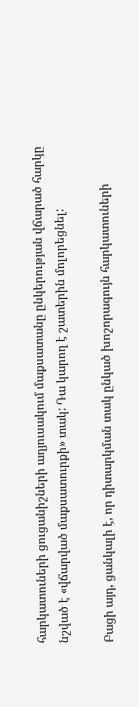հարկատուների ցուցանիշների աղյուսակում մաքսատանը ընկերության վճարած հարկը նշված է «վճարված մաքսատուրքի» տակ: Դա կարող է շատերին մոլորեցնել:

Բացի այդ, ցանկալի է, որ դիտարկման տակ ընկած խոշորագույն հարկատուների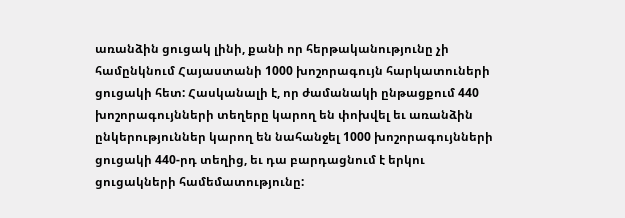առանձին ցուցակ լինի, քանի որ հերթականությունը չի համընկնում Հայաստանի 1000 խոշորագույն հարկատուների ցուցակի հետ: Հասկանալի է, որ ժամանակի ընթացքում 440 խոշորագույնների տեղերը կարող են փոխվել եւ առանձին ընկերություններ կարող են նահանջել 1000 խոշորագույնների ցուցակի 440-րդ տեղից, եւ դա բարդացնում է երկու ցուցակների համեմատությունը: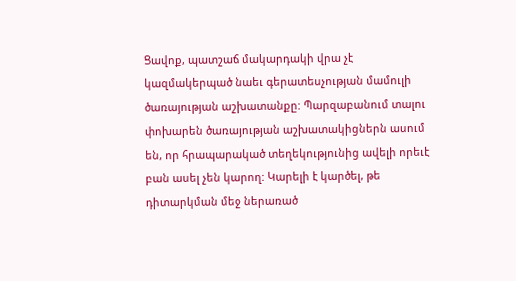Ցավոք, պատշաճ մակարդակի վրա չէ կազմակերպած նաեւ գերատեսչության մամուլի ծառայության աշխատանքը: Պարզաբանում տալու փոխարեն ծառայության աշխատակիցներն ասում են, որ հրապարակած տեղեկությունից ավելի որեւէ բան ասել չեն կարող: Կարելի է կարծել, թե դիտարկման մեջ ներառած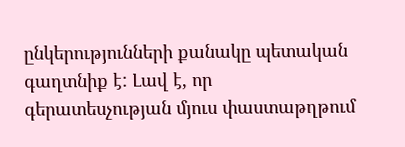ընկերությունների քանակը պետական գաղտնիք է: Լավ է, որ գերատեսչության մյուս փաստաթղթում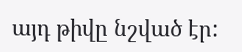այդ թիվը նշված էր: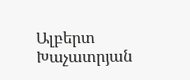Ալբերտ Խաչատրյան